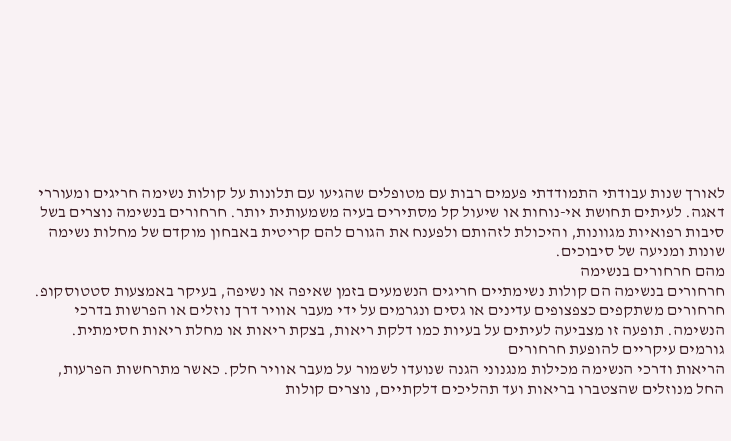לאורך שנות עבודתי התמודדתי פעמים רבות עם מטופלים שהגיעו עם תלונות על קולות נשימה חריגים ומעוררי דאגה. לעיתים תחושת אי-נוחות או שיעול קל מסתירים בעיה משמעותית יותר. חרחורים בנשימה נוצרים בשל סיבות רפואיות מגוונות, והיכולת לזהותם ולפענח את הגורם להם קריטית באבחון מוקדם של מחלות נשימה שונות ומניעה של סיבוכים.
מהם חרחורים בנשימה
חרחורים בנשימה הם קולות נשימתיים חריגים הנשמעים בזמן שאיפה או נשיפה, בעיקר באמצעות סטטוסקופ. חרחורים משתקפים כצפצופים עדינים או גסים ונגרמים על ידי מעבר אוויר דרך נוזלים או הפרשות בדרכי הנשימה. תופעה זו מצביעה לעיתים על בעיות כמו דלקת ריאות, בצקת ריאות או מחלת ריאות חסימתית.
גורמים עיקריים להופעת חרחורים
הריאות ודרכי הנשימה מכילות מנגנוני הגנה שנועדו לשמור על מעבר אוויר חלק. כאשר מתרחשות הפרעות, החל מנוזלים שהצטברו בריאות ועד תהליכים דלקתיים, נוצרים קולות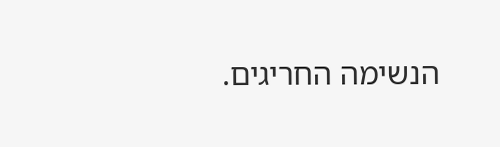הנשימה החריגים.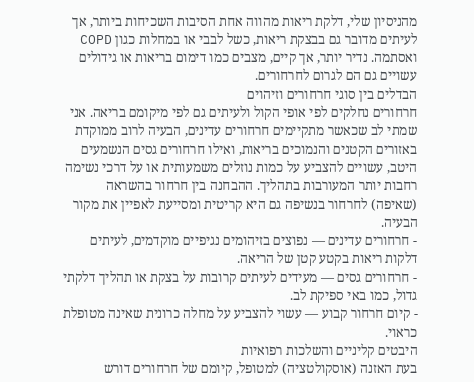מהניסיון שלי, דלקת ריאות מהווה אחת הסיבות השכיחות ביותר, אך לעיתים מדובר גם בבצקת ריאות, כשל לבבי או במחלות כגון COPD ואסתמה. נדיר יותר, אך קיים, מצבים כמו דימום בריאות או גידולים עשויים גם הם לגרום לחרחורים.
הבדלים בין סוגי חרחורים וזיהוים
חרחורים נחלקים לפי אופי הקול ולעיתים גם לפי מיקומם בריאה. אני שמתי לב שכאשר מתקיימים חרחורים עדינים, הבעיה לרוב ממוקדת באזורים הקטנים והנמוכים בריאות, ואילו חרחורים גסים הנשמעים היטב, עשויים להצביע על כמות נוזלים משמעותית או על דרכי נשימה רחבות יותר המעורבות בתהליך. ההבחנה בין חרחור בהשראה (שאיפה) לחרחור בנשיפה גם היא קריטית ומסייעת לאפיין את מקור הבעיה.
- חרחורים עדינים — נפוצים בזיהומים נגיפיים מוקדמים, לעיתים דלקות ריאות בקטע קטן של הריאה.
- חרחורים גסים — מעידים לעיתים קרובות על בצקת או תהליך דלקתי גדול, כמו באי ספיקת לב.
- קיום חרחור קבוע — עשוי להצביע על מחלה כרונית שאינה מטופלת כראוי.
היבטים קליניים והשלכות רפואיות
בעת האזנה (אוסקולטציה) למטופל, קיומם של חרחורים דורש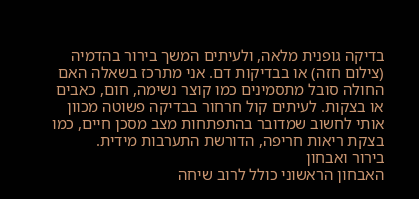בדיקה גופנית מלאה, ולעיתים המשך בירור בהדמיה (צילום חזה) או בבדיקות דם. אני מתרכז בשאלה האם החולה סובל מתסמינים כמו קוצר נשימה, חום, כאבים או בצקות. לעיתים קול חרחור בבדיקה פשוטה מכוון אותי לחשוב שמדובר בהתפתחות מצב מסכן חיים, כמו בצקת ריאות חריפה, הדורשת התערבות מידית.
בירור ואבחון
האבחון הראשוני כולל לרוב שיחה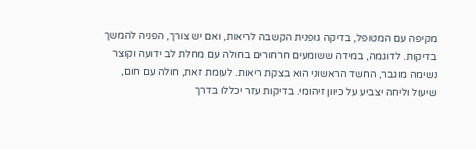מקיפה עם המטופל, בדיקה גופנית הקשבה לריאות, ואם יש צורך, הפניה להמשך בדיקות. לדוגמה, במידה ששומעים חרחורים בחולה עם מחלת לב ידועה וקוצר נשימה מוגבר, החשד הראשוני הוא בצקת ריאות. לעומת זאת, חולה עם חום, שיעול וליחה יצביע על כיוון זיהומי. בדיקות עזר יכללו בדרך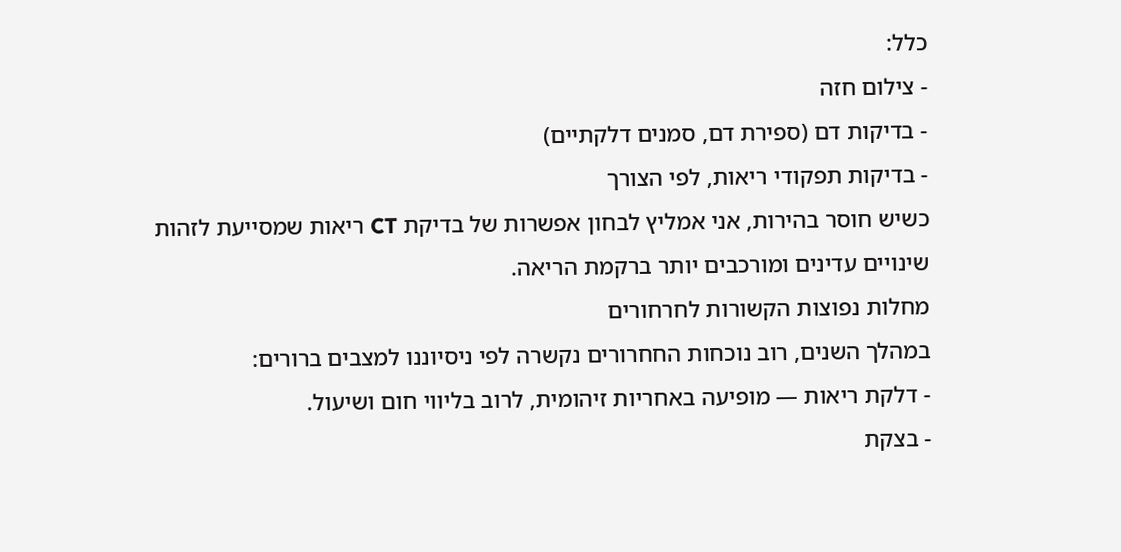כלל:
- צילום חזה
- בדיקות דם (ספירת דם, סמנים דלקתיים)
- בדיקות תפקודי ריאות, לפי הצורך
כשיש חוסר בהירות, אני אמליץ לבחון אפשרות של בדיקת CT ריאות שמסייעת לזהות שינויים עדינים ומורכבים יותר ברקמת הריאה.
מחלות נפוצות הקשורות לחרחורים
במהלך השנים, רוב נוכחות החחרורים נקשרה לפי ניסיוננו למצבים ברורים:
- דלקת ריאות — מופיעה באחריות זיהומית, לרוב בליווי חום ושיעול.
- בצקת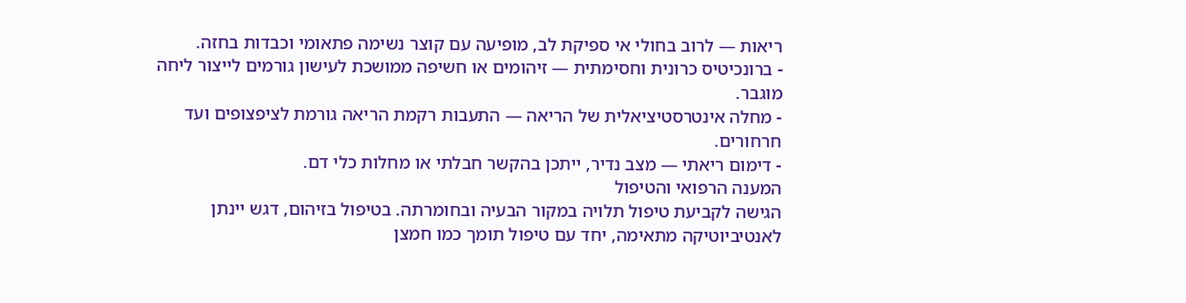ריאות — לרוב בחולי אי ספיקת לב, מופיעה עם קוצר נשימה פתאומי וכבדות בחזה.
- ברונכיטיס כרונית וחסימתית — זיהומים או חשיפה ממושכת לעישון גורמים לייצור ליחה מוגבר.
- מחלה אינטרסטיציאלית של הריאה — התעבות רקמת הריאה גורמת לציפצופים ועד חרחורים.
- דימום ריאתי — מצב נדיר, ייתכן בהקשר חבלתי או מחלות כלי דם.
המענה הרפואי והטיפול
הגישה לקביעת טיפול תלויה במקור הבעיה ובחומרתה. בטיפול בזיהום, דגש יינתן לאנטיביוטיקה מתאימה, יחד עם טיפול תומך כמו חמצן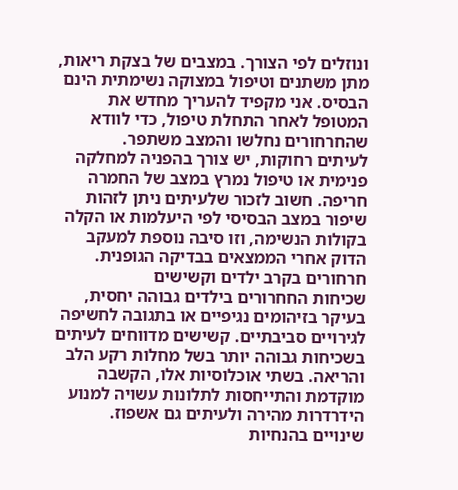ונוזלים לפי הצורך. במצבים של בצקת ריאות, מתן משתנים וטיפול במצוקה נשימתית הינם הבסיס. אני מקפיד להעריך מחדש את המטופל לאחר התחלת טיפול, כדי לוודא שהחרחורים נחלשו והמצב משתפר.
לעיתים רחוקות, יש צורך בהפניה למחלקה פנימית או טיפול נמרץ במצב של החמרה חריפה. חשוב לזכור שלעיתים ניתן לזהות שיפור במצב הבסיסי לפי היעלמות או הקלה בקולות הנשימה, וזו סיבה נוספת למעקב הדוק אחרי הממצאים בבדיקה הגופנית.
חרחורים בקרב ילדים וקשישים
שכיחות החחרורים בילדים גבוהה יחסית, בעיקר בזיהומים נגיפיים או בתגובה לחשיפה לגירויים סביבתיים. קשישים מדווחים לעיתים בשכיחות גבוהה יותר בשל מחלות רקע הלב והריאה. בשתי אוכלוסיות אלו, הקשבה מוקדמת והתייחסות לתלונות עשויה למנוע הידרדרות מהירה ולעיתים גם אשפוז.
שינויים בהנחיות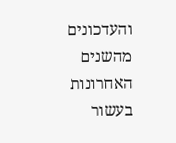והעדכונים מהשנים האחרונות
בעשור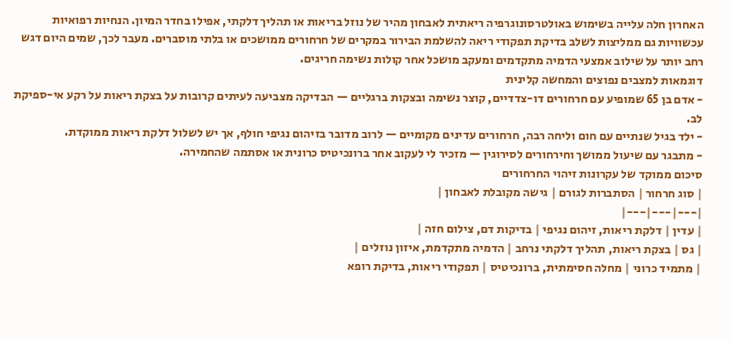האחרון חלה עלייה בשימוש באולטרסונוגרפיה ריאתית לאבחון מהיר של נוזל בריאות או תהליך דלקתי, אפילו בחדר המיון. הנחיות רפואיות עכשוויות גם ממליצות לשלב בדיקת תפקודי ריאה להשלמת הבירור במקרים של חרחורים ממושכים או בלתי מוסברים. מעבר לכך, שמים היום דגש רחב יותר על שילוב אמצעי הדמיה מתקדמים ומעקב מושכל אחר קולות נשימה חריגים.
דוגמאות למצבים נפוצים והמחשה קלינית
- אדם בן 65 שמופיע עם חרחורים דו-צדדיים, קוצר נשימה ובצקות ברגליים — הבדיקה מצביעה לעיתים קרובות על בצקת ריאות על רקע אי-ספיקת לב.
- ילד בגיל שנתיים עם חום וליחה רבה, חרחורים עדינים מקומיים — לרוב מדובר בזיהום נגיפי חולף, אך יש לשלול דלקת ריאות ממוקדת.
- מתבגר עם שיעול ממושך וחירחורים לסירוגין — מזכיר לי לעקוב אחר ברונכיטיס כרונית או אסתמה שהחמירה.
סיכום ממוקד של עקרונות זיהוי החרחורים
| סוג חרחור | הסתברות לגורם | גישה מקובלת לאבחון |
|---|---|---|
| עדין | דלקת ריאות, זיהום נגיפי | בדיקות דם, צילום חזה |
| גס | בצקת ריאות, תהליך דלקתי נרחב | הדמיה מתקדמת, איזון נוזלים |
| מתמיד כרוני | מחלה חסימתית, ברונכיטיס | תפקודי ריאות, בדיקת רופא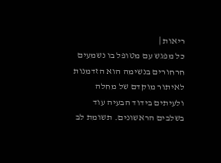ריאות |
כל מפגש עם מטופל בו נשמעים חרחורים בנשימה הוא הזדמנות לאיתור מוקדם של מחלה ולעיתים בידוד הבעיה עוד בשלבים הראשונים. תשומת לב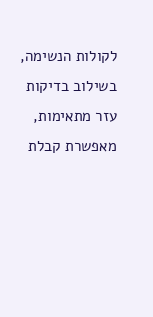לקולות הנשימה, בשילוב בדיקות עזר מתאימות, מאפשרת קבלת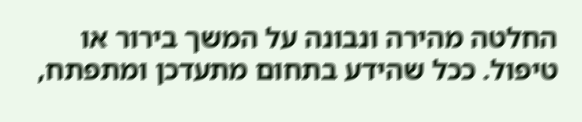החלטה מהירה ונבונה על המשך בירור או טיפול. ככל שהידע בתחום מתעדכן ומתפתח,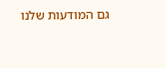גם המודעות שלנו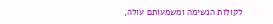לקולות הנשימה ומשמעותם עולה,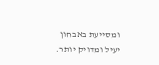ומסייעת באבחון יעיל ומדויק יותר.